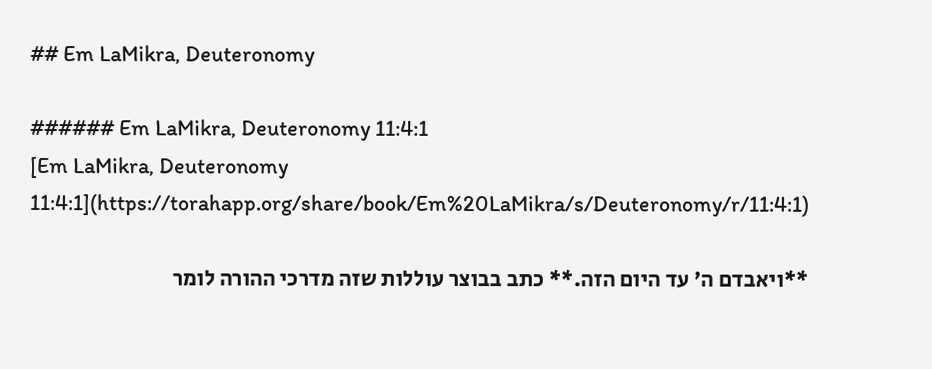## Em LaMikra, Deuteronomy

###### Em LaMikra, Deuteronomy 11:4:1
[Em LaMikra, Deuteronomy 11:4:1](https://torahapp.org/share/book/Em%20LaMikra/s/Deuteronomy/r/11:4:1)

**ויאבדם ה' עד היום הזה.** כתב בבוצר עוללות שזה מדרכי ההורה לומר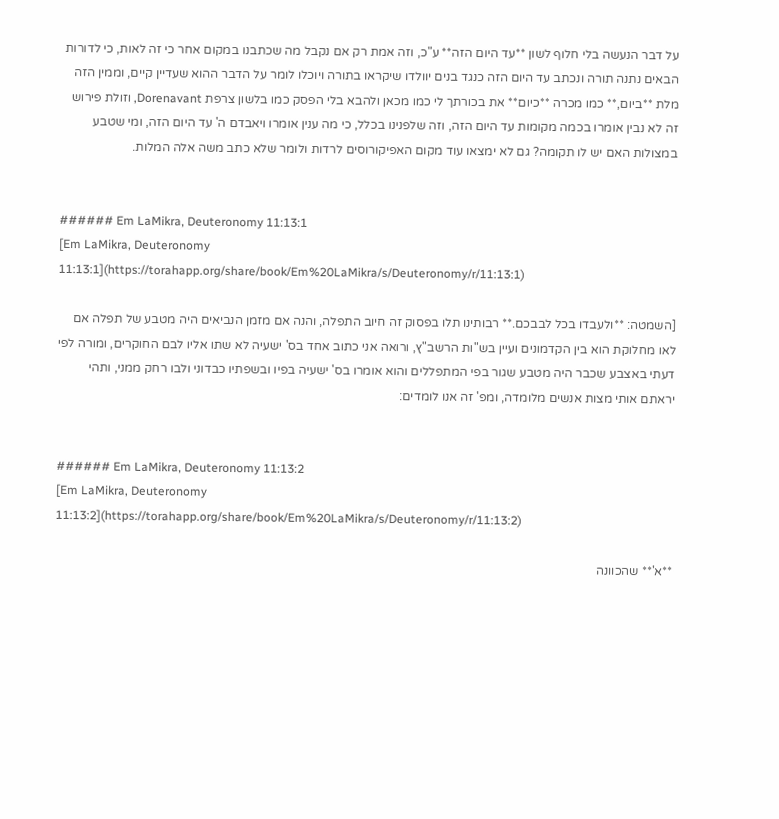על דבר הנעשה בלי חלוף לשון **עד היום הזה** ע"כ, וזה אמת רק אם נקבל מה שכתבנו במקום אחר כי זה לאות, כי לדורות הבאים נתנה תורה ונכתב עד היום הזה כנגד בנים יוולדו שיקראו בתורה ויוכלו לומר על הדבר ההוא שעדיין קיים, וממין הזה מלת **ביום,** כמו מכרה **כיום** את בכורתך לי כמו מכאן ולהבא בלי הפסק כמו בלשון צרפת Dorenavant, וזולת פירוש זה לא נבין אומרו בכמה מקומות עד היום הזה, וזה שלפנינו בכלל, כי מה ענין אומרו ויאבדם ה' עד היום הזה, ומי שטבע במצולות האם יש לו תקומה? גם לא ימצאו עוד מקום האפיקורוסים לרדות ולומר שלא כתב משה אלה המלות.


###### Em LaMikra, Deuteronomy 11:13:1
[Em LaMikra, Deuteronomy 11:13:1](https://torahapp.org/share/book/Em%20LaMikra/s/Deuteronomy/r/11:13:1)

[השמטה: **ולעבדו בכל לבבכם.** רבותינו תלו בפסוק זה חיוב התפלה, והנה אם מזמן הנביאים היה מטבע של תפלה אם לאו מחלוקת הוא בין הקדמונים ועיין בש"ות הרשב"ץ, ורואה אני כתוב אחד בס' ישעיה לא שתו אליו לבם החוקרים, ומורה לפי דעתי באצבע שכבר היה מטבע שגור בפי המתפללים והוא אומרו בס' ישעיה בפיו ובשפתיו כבדוני ולבו רחק ממני, ותהי יראתם אותי מצות אנשים מלומדה, ומפ' זה אנו לומדים:


###### Em LaMikra, Deuteronomy 11:13:2
[Em LaMikra, Deuteronomy 11:13:2](https://torahapp.org/share/book/Em%20LaMikra/s/Deuteronomy/r/11:13:2)

**א'** שהכוונה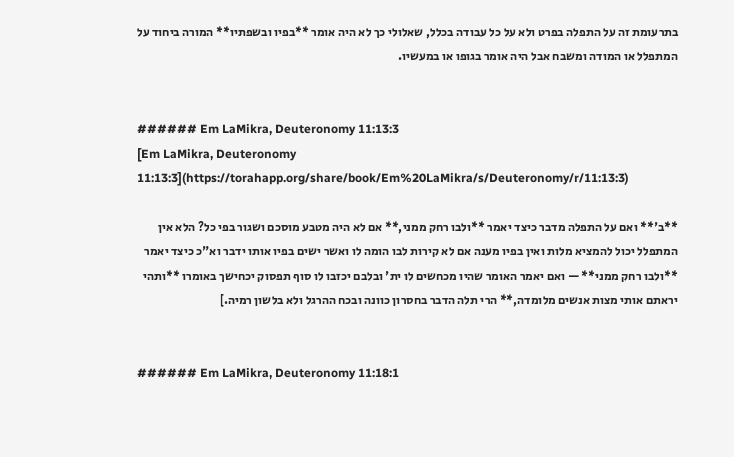בתרעומת זה על התפלה בפרט ולא על כל עבודה בכלל, שאלולי כך לא היה אומר **בפיו ובשפתיו** המורה ביחוד על המתפלל או המודה ומשבח אבל היה אומר בגופו או במעשיו.


###### Em LaMikra, Deuteronomy 11:13:3
[Em LaMikra, Deuteronomy 11:13:3](https://torahapp.org/share/book/Em%20LaMikra/s/Deuteronomy/r/11:13:3)

**ב'** ואם על התפלה מדבר כיצד יאמר **ולבו רחק ממני,** אם לא היה מטבע מוסכם ושגור בפי כל? הלא אין המתפלל יכול להמציא מלות ואין בפיו מענה אם לא קירות לבו הומה לו ואשר ישים בפיו אותו ידבר וא"כ כיצד יאמר **ולבו רחק ממני** — ואם יאמר האומר שהיו מכחשים לו ית' ובלבם יכזבו לו סוף תפסוק יכחישך באומרו **ותהי יראתם אותי מצות אנשים מלומדה,** הרי תלה הדבר בחסרון כוונה ובכח ההרגל ולא בלשון רמיה.]


###### Em LaMikra, Deuteronomy 11:18:1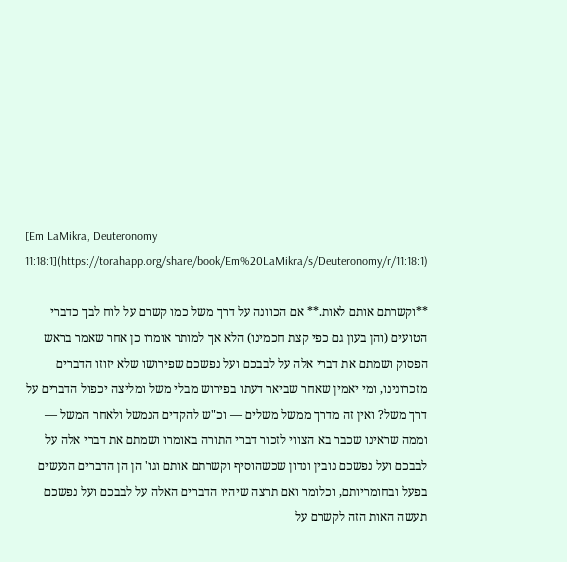[Em LaMikra, Deuteronomy 11:18:1](https://torahapp.org/share/book/Em%20LaMikra/s/Deuteronomy/r/11:18:1)

**וקשרתם אותם לאות.** אם הכוונה על דרך משל כמו קשרם על לוח לבך כדברי הטועים (והן בעון גם כפי קצת חכמינו) הלא אך למותר אומרו כן אחר שאמר בראש הפסוק ושמתם את דברי אלה על לבבכם ועל נפשכם שפירושו שלא יזוזו הדברים מזכרונינו, ומי יאמין שאחר שביאר דעתו בפירוש מבלי משל ומליצה יכפול הדברים על דרך משל? ואין זה מדרך ממשל משלים — וכ"ש להקדים הנמשל ולאחר המשל — וממה שראינו שכבר בא הצווי לזכור דברי התורה באומרו ושמתם את דברי אלה על לבבכם ועל נפשכם נובין ונדון שכשהוסיף וקשרתם אותם וגו' הן הן הדברים הנעשים בפעל ובחומריותם, וכלומר ואם תרצה שיהיו הדברים האלה על לבבכם ועל נפשכם תעשה האות הזה לקשרם על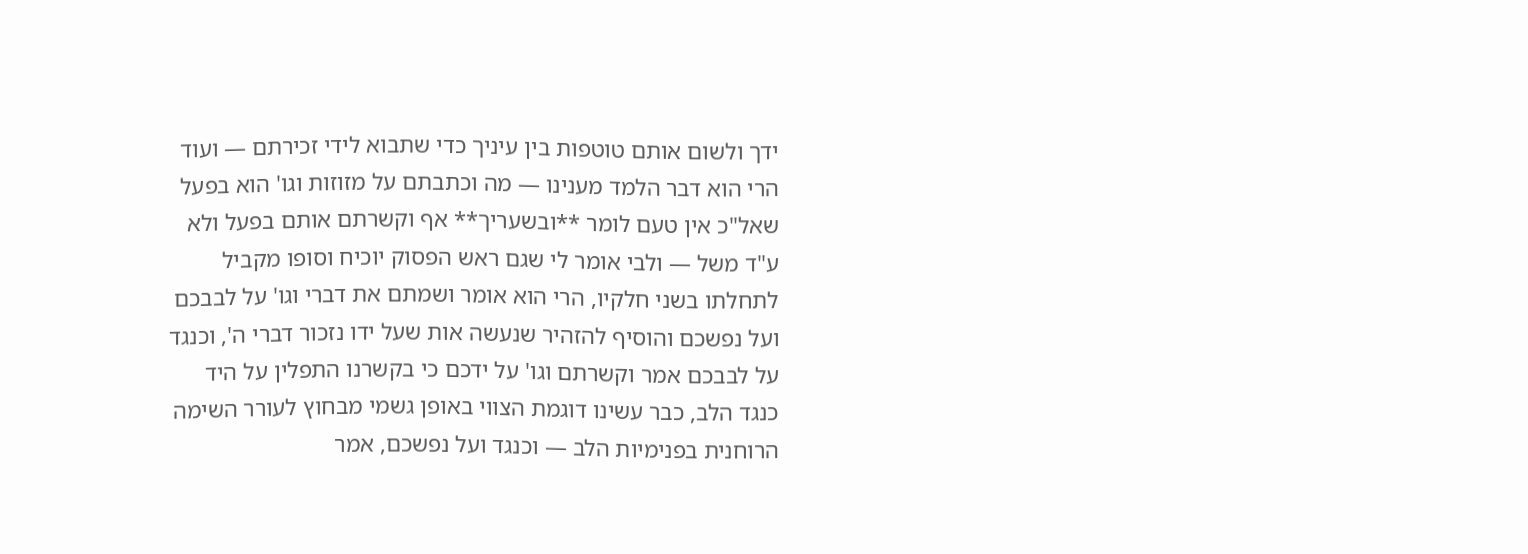ידך ולשום אותם טוטפות בין עיניך כדי שתבוא לידי זכירתם — ועוד הרי הוא דבר הלמד מענינו — מה וכתבתם על מזוזות וגו' הוא בפעל שאל"כ אין טעם לומר **ובשעריך** אף וקשרתם אותם בפעל ולא ע"ד משל — ולבי אומר לי שגם ראש הפסוק יוכיח וסופו מקביל לתחלתו בשני חלקיו, הרי הוא אומר ושמתם את דברי וגו' על לבבכם ועל נפשכם והוסיף להזהיר שנעשה אות שעל ידו נזכור דברי ה', וכנגד על לבבכם אמר וקשרתם וגו' על ידכם כי בקשרנו התפלין על היד כנגד הלב, כבר עשינו דוגמת הצווי באופן גשמי מבחוץ לעורר השימה הרוחנית בפנימיות הלב — וכנגד ועל נפשכם, אמר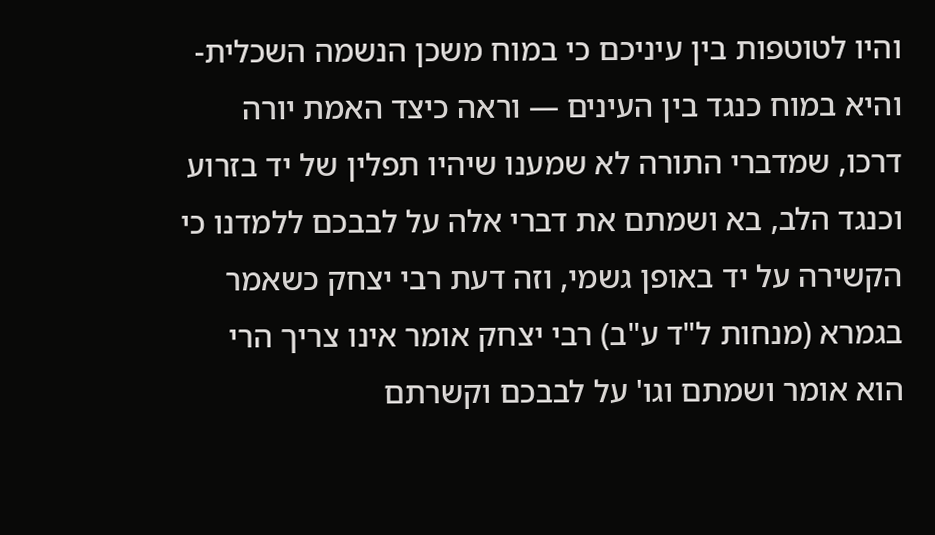והיו לטוטפות בין עיניכם כי במוח משכן הנשמה השכלית- והיא במוח כנגד בין העינים — וראה כיצד האמת יורה דרכו, שמדברי התורה לא שמענו שיהיו תפלין של יד בזרוע וכנגד הלב, בא ושמתם את דברי אלה על לבבכם ללמדנו כי הקשירה על יד באופן גשמי, וזה דעת רבי יצחק כשאמר בגמרא (מנחות ל"ד ע"ב) רבי יצחק אומר אינו צריך הרי הוא אומר ושמתם וגו' על לבבכם וקשרתם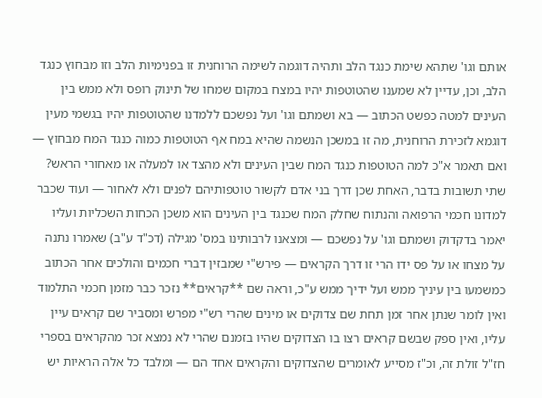אותם וגו' שתהא שימת כנגד הלב ותהיה דוגמה לשימה הרוחנית זו בפנימיות הלב וזו מבחוץ כנגד הלב, וכן, עדיין לא שמענו שהטוטפות יהיו במצח במקום שמחו של תינוק רופס ולא ממש בין העינים למטה כפשט הכתוב — בא ושמתם וגו' ועל נפשכם ללמדנו שהטוטפות יהיו בגשמי מעין דוגמא לזכירת הרוחנית, מה זו במשכן הנשמה שהיא במח אף הטוטפות כמוה כנגד המח מבחוץ — ואם תאמר א"כ למה הטוטפות כנגד המח שבין העינים ולא מהצד או למעלה או מאחורי הראש? שתי תשובות בדבר, האחת שכן דרך בני אדם לקשור טוטפותיהם לפנים ולא לאחור — ועוד שכבר למדונו חכמי הרפואה והנתוח שחלק המח שכנגד בין העינים הוא משכן הכחות השכליות ועליו יאמר בדקדוק ושמתם וגו' על נפשכם — ומצאנו לרבותינו במס' מגילה (דכ"ד ע"ב) שאמרו נתנה על מצחו או על פס ידו הרי זו דרך הקראים — פירש"י שמבזין דברי חכמים והולכים אחר הכתוב כמשמעו בין עיניך ממש ועל ידיך ממש ע"כ, וראה שם **קראים** נזכר כבר מזמן חכמי התלמוד ואין לומר שנתן אחר זמן תחת שם צדוקים או מינים שהרי רש"י מפרש ומסביר שם קראים עיין עליו, ואין ספק שבשם קראים רצו בו הצדוקים שהיו בזמנם שהרי לא נמצא זכר מהקראים בספרי חז"ל זולת זה, וכ"ז מסייע לאומרים שהצדוקים והקראים אחד הם — ומלבד כל אלה הראיות יש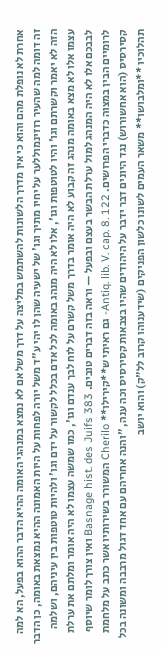אחרת לא נופלת מהם והוא כי אין מדרך הלשונות להשתמש במליצה על דרך משל אם לא נמצא במנהגי האומה ההיא הדבר ההוא בפעל, הא למה זה דומה למה שהעיר רוזינמוללער על יחיו מתיך וגו' של ישעיה שהן לו יהי ע"ד משל יורה לפחות על היות האמונה ההיא נמצאת באומה, כן הדבר הזה לא יאמר וקשרתם וגו' והיו לטוטפות וגו', אלו לא היה מנהג באומה לכל אדם בכלל לקשור על ידם וגו' ולהיות טוטפות בין עיניהם, ושלמה עצמו אלו לא מצא באומה מנהג זה קבוע לא היה אומר בדרך משל קשרם על לוח לבך ענדם וגו', כמו שמשה עצמו לא היה אומר ומלתם את ערלת לבבכם אלו לא היה המנהג למול ערלת הבשר בעצם ובפעל — וראה בזה דברים טובים. Basnage hist. des Juifs 383 ואין צורך לומר שיוסף לרומיים הבין במצוה כדברי הפרושים. Antiq. lib. V. cap. 8. 122- גם ראיתי ש**קירילו** Cherilo המשורר בשירותיו אשר כתב על מלחמת קסירסיס (הוא אחשורוש) נגד היונים דבר ידבר על היהודים שהיו בצבאות קסירסיס וכה ענה, "והנה אחריהם עם אחד דגול מרבבה ומשונה בכל תהלוכיו **ומלבושו** משאר העמים לשונו כלשון הפניקים (שידענוהו קרוב לל"ק) והוא יושב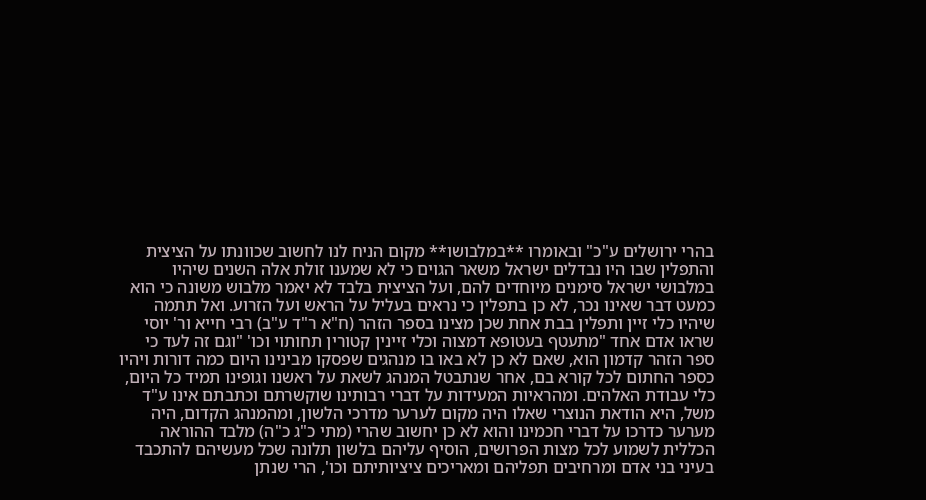בהרי ירושלים ע"כ" ובאומרו **במלבושו** מקום הניח לנו לחשוב שכוונתו על הציצית והתפלין שבו היו נבדלים ישראל משאר הגוים כי לא שמענו זולת אלה השנים שיהיו במלבושי ישראל סימנים מיוחדים להם, ועל הציצית בלבד לא יאמר מלבוש משונה כי הוא כמעט דבר שאינו נכר, לא כן בתפלין כי נראים בעליל על הראש ועל הזרוע. ואל תתמה שיהיו כלי זיין ותפלין בבת אחת שכן מצינו בספר הזהר (ח"א ר"ד ע"ב) רבי חייא ור' יוסי שראו אדם אחד "מתעטף בעטופא דמצוה וכלי זיינין קטורין תחותוי וכו' "וגם זה לעד כי ספר הזהר קדמון הוא, שאם לא כן לא באו בו מנהגים שפסקו מבינינו היום כמה דורות ויהיו כספר החתום לכל קורא בם, אחר שנתבטל המנהג לשאת על ראשנו וגופינו תמיד כל היום, כלי עבודת האלהים. ומהראיות המעידות על דברי רבותינו שוקשרתם וכתבתם אינו ע"ד משל, היא הודאת הנוצרי שאלו היה מקום לערער מדרכי הלשון, ומהמנהג הקדום, היה מערער כדרכו על דברי חכמינו והוא לא כן יחשוב שהרי (מתי כ"ג כ"ה) מלבד ההוראה הכללית לשמוע לכל מצות הפרושים, הוסיף עליהם בלשון תלונה שכל מעשיהם להתכבד בעיני בני אדם ומרחיבים תפליהם ומאריכים ציציותיתם וכו', הרי שנתן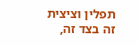תפלין וציצית זה בצד זה,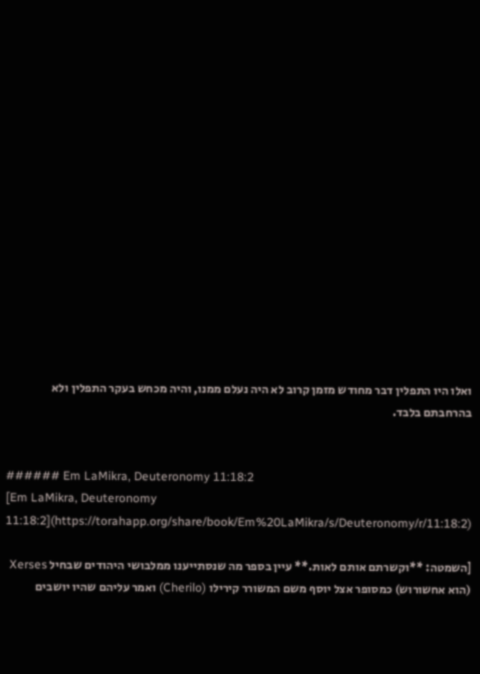ואלו היו התפלין דבר מחודש מזמן קרוב לא היה נעלם ממנו, והיה מכחש בעקר התפלין ולא בהרחבתם בלבד.


###### Em LaMikra, Deuteronomy 11:18:2
[Em LaMikra, Deuteronomy 11:18:2](https://torahapp.org/share/book/Em%20LaMikra/s/Deuteronomy/r/11:18:2)

[השמטה: **וקשרתם אותם לאות.** עיין בספר מה שנסתייענו ממלבושי היהודים שבחיל Xerses (הוא אחשורוש) כמסופר אצל יוסף משם המשורר קירילו (Cherilo) ואמר עליהם שהיו יושבים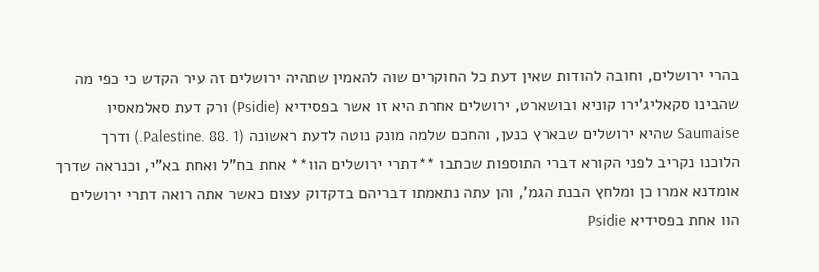בהרי ירושלים, וחובה להודות שאין דעת כל החוקרים שוה להאמין שתהיה ירושלים זה עיר הקדש כי כפי מה שהבינו סקאליג'ירו קוניא ובושארט, ירושלים אחרת היא זו אשר בפסידיא (Psidie) ורק דעת סאלמאסיו Saumaise שהיא ירושלים שבארץ כנען, והחכם שלמה מונק נוטה לדעת ראשונה (Palestine. 88. 1.) ודרך הלוכנו נקריב לפני הקורא דברי התוספות שכתבו **דתרי ירושלים הוו** אחת בח"ל ואחת בא"י, וכנראה שדרך אומדנא אמרו כן ומלחץ הבנת הגמ', והן עתה נתאמתו דבריהם בדקדוק עצום כאשר אתה רואה דתרי ירושלים הוו אחת בפסידיא Psidie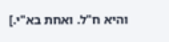והיא ח"ל. ואחת בא"י.]